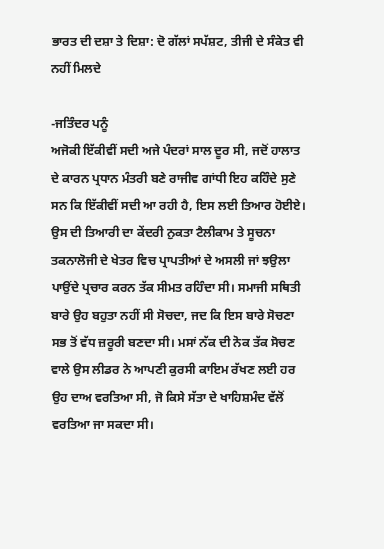ਭਾਰਤ ਦੀ ਦਸ਼ਾ ਤੇ ਦਿਸ਼ਾ: ਦੋ ਗੱਲਾਂ ਸਪੱਸ਼ਟ, ਤੀਜੀ ਦੇ ਸੰਕੇਤ ਵੀ ਨਹੀਂ ਮਿਲਦੇ

-ਜਤਿੰਦਰ ਪਨੂੰ
ਅਜੋਕੀ ਇੱਕੀਵੀਂ ਸਦੀ ਅਜੇ ਪੰਦਰਾਂ ਸਾਲ ਦੂਰ ਸੀ, ਜਦੋਂ ਹਾਲਾਤ ਦੇ ਕਾਰਨ ਪ੍ਰਧਾਨ ਮੰਤਰੀ ਬਣੇ ਰਾਜੀਵ ਗਾਂਧੀ ਇਹ ਕਹਿੰਦੇ ਸੁਣੇ ਸਨ ਕਿ ਇੱਕੀਵੀਂ ਸਦੀ ਆ ਰਹੀ ਹੈ, ਇਸ ਲਈ ਤਿਆਰ ਹੋਈਏ। ਉਸ ਦੀ ਤਿਆਰੀ ਦਾ ਕੇਂਦਰੀ ਨੁਕਤਾ ਟੈਲੀਕਾਮ ਤੇ ਸੂਚਨਾ ਤਕਨਾਲੋਜੀ ਦੇ ਖੇਤਰ ਵਿਚ ਪ੍ਰਾਪਤੀਆਂ ਦੇ ਅਸਲੀ ਜਾਂ ਝਉਲਾ ਪਾਉਂਦੇ ਪ੍ਰਚਾਰ ਕਰਨ ਤੱਕ ਸੀਮਤ ਰਹਿੰਦਾ ਸੀ। ਸਮਾਜੀ ਸਥਿਤੀ ਬਾਰੇ ਉਹ ਬਹੁਤਾ ਨਹੀਂ ਸੀ ਸੋਚਦਾ, ਜਦ ਕਿ ਇਸ ਬਾਰੇ ਸੋਚਣਾ ਸਭ ਤੋਂ ਵੱਧ ਜ਼ਰੂਰੀ ਬਣਦਾ ਸੀ। ਮਸਾਂ ਨੱਕ ਦੀ ਨੋਕ ਤੱਕ ਸੋਚਣ ਵਾਲੇ ਉਸ ਲੀਡਰ ਨੇ ਆਪਣੀ ਕੁਰਸੀ ਕਾਇਮ ਰੱਖਣ ਲਈ ਹਰ ਉਹ ਦਾਅ ਵਰਤਿਆ ਸੀ, ਜੋ ਕਿਸੇ ਸੱਤਾ ਦੇ ਖਾਹਿਸ਼ਮੰਦ ਵੱਲੋਂ ਵਰਤਿਆ ਜਾ ਸਕਦਾ ਸੀ।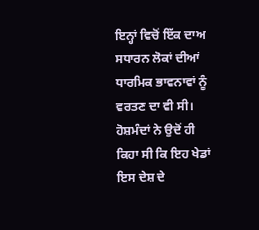ਇਨ੍ਹਾਂ ਵਿਚੋਂ ਇੱਕ ਦਾਅ ਸਧਾਰਨ ਲੋਕਾਂ ਦੀਆਂ ਧਾਰਮਿਕ ਭਾਵਨਾਵਾਂ ਨੂੰ ਵਰਤਣ ਦਾ ਵੀ ਸੀ। ਹੋਸ਼ਮੰਦਾਂ ਨੇ ਉਦੋਂ ਹੀ ਕਿਹਾ ਸੀ ਕਿ ਇਹ ਖੇਡਾਂ ਇਸ ਦੇਸ਼ ਦੇ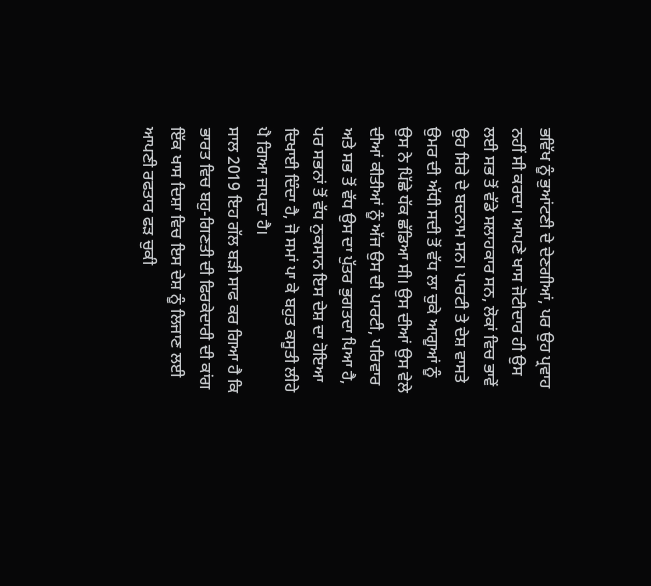ਭਵਿੱਖ ਨੂੰ ਭੁਆਂਟਣੀ ਦੇ ਦੇਣਗੀਆਂ, ਪਰ ਉਹ ਪ੍ਰਵਾਹ ਨਹੀਂ ਸੀ ਕਰਦਾ। ਆਪਣੇ ਖਾਸ ਜੋਟੀਦਾਰ ਹੀ ਉਸ ਲਈ ਸਭ ਤੋਂ ਵੱਡੇ ਸਲਾਹਕਾਰ ਸਨ, ਲੋਕਾਂ ਵਿਚ ਭਾਵੇਂ ਉਹ ਸਿਰੇ ਦੇ ਬਦਨਾਮ ਸਨ। ਪਾਰਟੀ ਤੇ ਦੇਸ਼ ਵਾਸਤੇ ਉਮਰ ਦੀ ਅੱਧੀ ਸਦੀ ਤੋਂ ਵੱਧ ਲਾ ਚੁਕੇ ਆਗੂਆਂ ਨੂੰ ਉਸ ਨੇ ਪਿੱਛੇ ਧੱਕ ਛੱਡਿਆ ਸੀ। ਉਸ ਦੀਆਂ ਉਸ ਵੇਲੇ ਦੀਆਂ ਕੀਤੀਆਂ ਨੂੰ ਅੱਜ ਉਸ ਦੀ ਪਾਰਟੀ, ਪਰਿਵਾਰ ਅਤੇ ਸਭ ਤੋਂ ਵੱਧ ਉਸ ਦਾ ਪੁੱਤਰ ਭੁਗਤਦਾ ਪਿਆ ਹੈ, ਪਰ ਸਭਨਾਂ ਤੋਂ ਵੱਧ ਨੁਕਸਾਨ ਇਸ ਦੇਸ਼ ਦਾ ਹੋਇਆ ਦਿਖਾਈ ਦਿੰਦਾ ਹੈ, ਜੋ ਸਮਾਂ ਪਾ ਕੇ ਬਹੁਤ ਕਸੂਤੀ ਲੀਹੇ ਪੈ ਗਿਆ ਜਾਪਦਾ ਹੈ।
ਸਾਲ 2019 ਇਹ ਗੱਲ ਬੜੀ ਸਾਫ ਕਰ ਗਿਆ ਹੈ ਕਿ ਭਾਰਤ ਵਿਚ ਬਹੁ-ਗਿਣਤੀ ਦੀ ਫਿਰਕੇਦਾਰੀ ਦੀ ਕਾਂਗ ਇੱਕ ਖਾਸ ਦਿਸ਼ਾ ਵਿਚ ਇਸ ਦੇਸ਼ ਨੂੰ ਲਿਜਾਣ ਲਈ ਆਪਣੀ ਰਫਤਾਰ ਫੜ ਚੁਕੀ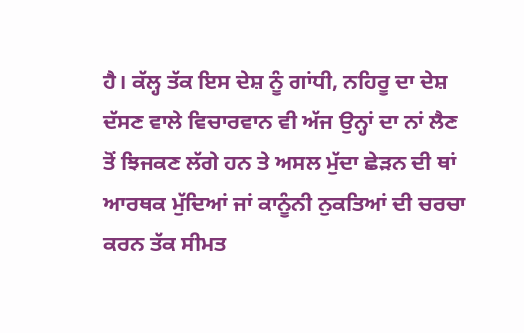ਹੈ। ਕੱਲ੍ਹ ਤੱਕ ਇਸ ਦੇਸ਼ ਨੂੰ ਗਾਂਧੀ, ਨਹਿਰੂ ਦਾ ਦੇਸ਼ ਦੱਸਣ ਵਾਲੇ ਵਿਚਾਰਵਾਨ ਵੀ ਅੱਜ ਉਨ੍ਹਾਂ ਦਾ ਨਾਂ ਲੈਣ ਤੋਂ ਝਿਜਕਣ ਲੱਗੇ ਹਨ ਤੇ ਅਸਲ ਮੁੱਦਾ ਛੇੜਨ ਦੀ ਥਾਂ ਆਰਥਕ ਮੁੱਦਿਆਂ ਜਾਂ ਕਾਨੂੰਨੀ ਨੁਕਤਿਆਂ ਦੀ ਚਰਚਾ ਕਰਨ ਤੱਕ ਸੀਮਤ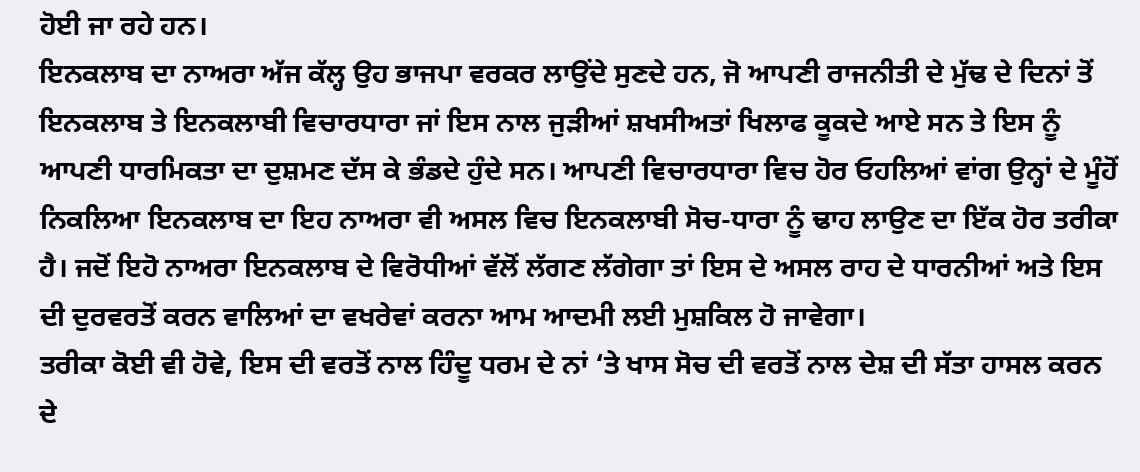ਹੋਈ ਜਾ ਰਹੇ ਹਨ।
ਇਨਕਲਾਬ ਦਾ ਨਾਅਰਾ ਅੱਜ ਕੱਲ੍ਹ ਉਹ ਭਾਜਪਾ ਵਰਕਰ ਲਾਉਂਦੇ ਸੁਣਦੇ ਹਨ, ਜੋ ਆਪਣੀ ਰਾਜਨੀਤੀ ਦੇ ਮੁੱਢ ਦੇ ਦਿਨਾਂ ਤੋਂ ਇਨਕਲਾਬ ਤੇ ਇਨਕਲਾਬੀ ਵਿਚਾਰਧਾਰਾ ਜਾਂ ਇਸ ਨਾਲ ਜੁੜੀਆਂ ਸ਼ਖਸੀਅਤਾਂ ਖਿਲਾਫ ਕੂਕਦੇ ਆਏ ਸਨ ਤੇ ਇਸ ਨੂੰ ਆਪਣੀ ਧਾਰਮਿਕਤਾ ਦਾ ਦੁਸ਼ਮਣ ਦੱਸ ਕੇ ਭੰਡਦੇ ਹੁੰਦੇ ਸਨ। ਆਪਣੀ ਵਿਚਾਰਧਾਰਾ ਵਿਚ ਹੋਰ ਓਹਲਿਆਂ ਵਾਂਗ ਉਨ੍ਹਾਂ ਦੇ ਮੂੰਹੋਂ ਨਿਕਲਿਆ ਇਨਕਲਾਬ ਦਾ ਇਹ ਨਾਅਰਾ ਵੀ ਅਸਲ ਵਿਚ ਇਨਕਲਾਬੀ ਸੋਚ-ਧਾਰਾ ਨੂੰ ਢਾਹ ਲਾਉਣ ਦਾ ਇੱਕ ਹੋਰ ਤਰੀਕਾ ਹੈ। ਜਦੋਂ ਇਹੋ ਨਾਅਰਾ ਇਨਕਲਾਬ ਦੇ ਵਿਰੋਧੀਆਂ ਵੱਲੋਂ ਲੱਗਣ ਲੱਗੇਗਾ ਤਾਂ ਇਸ ਦੇ ਅਸਲ ਰਾਹ ਦੇ ਧਾਰਨੀਆਂ ਅਤੇ ਇਸ ਦੀ ਦੁਰਵਰਤੋਂ ਕਰਨ ਵਾਲਿਆਂ ਦਾ ਵਖਰੇਵਾਂ ਕਰਨਾ ਆਮ ਆਦਮੀ ਲਈ ਮੁਸ਼ਕਿਲ ਹੋ ਜਾਵੇਗਾ।
ਤਰੀਕਾ ਕੋਈ ਵੀ ਹੋਵੇ, ਇਸ ਦੀ ਵਰਤੋਂ ਨਾਲ ਹਿੰਦੂ ਧਰਮ ਦੇ ਨਾਂ ‘ਤੇ ਖਾਸ ਸੋਚ ਦੀ ਵਰਤੋਂ ਨਾਲ ਦੇਸ਼ ਦੀ ਸੱਤਾ ਹਾਸਲ ਕਰਨ ਦੇ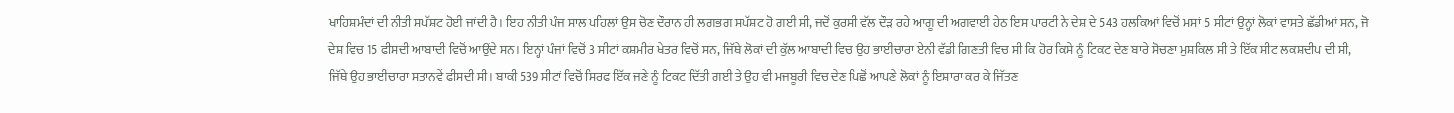ਖਾਹਿਸ਼ਮੰਦਾਂ ਦੀ ਨੀਤੀ ਸਪੱਸ਼ਟ ਹੋਈ ਜਾਂਦੀ ਹੈ। ਇਹ ਨੀਤੀ ਪੰਜ ਸਾਲ ਪਹਿਲਾਂ ਉਸ ਚੋਣ ਦੌਰਾਨ ਹੀ ਲਗਭਗ ਸਪੱਸ਼ਟ ਹੋ ਗਈ ਸੀ, ਜਦੋਂ ਕੁਰਸੀ ਵੱਲ ਦੌੜ ਰਹੇ ਆਗੂ ਦੀ ਅਗਵਾਈ ਹੇਠ ਇਸ ਪਾਰਟੀ ਨੇ ਦੇਸ਼ ਦੇ 543 ਹਲਕਿਆਂ ਵਿਚੋਂ ਮਸਾਂ 5 ਸੀਟਾਂ ਉਨ੍ਹਾਂ ਲੋਕਾਂ ਵਾਸਤੇ ਛੱਡੀਆਂ ਸਨ, ਜੋ ਦੇਸ਼ ਵਿਚ 15 ਫੀਸਦੀ ਆਬਾਦੀ ਵਿਚੋਂ ਆਉਂਦੇ ਸਨ। ਇਨ੍ਹਾਂ ਪੰਜਾਂ ਵਿਚੋਂ 3 ਸੀਟਾਂ ਕਸ਼ਮੀਰ ਖੇਤਰ ਵਿਚੋਂ ਸਨ, ਜਿੱਥੇ ਲੋਕਾਂ ਦੀ ਕੁੱਲ ਆਬਾਦੀ ਵਿਚ ਉਹ ਭਾਈਚਾਰਾ ਏਨੀ ਵੱਡੀ ਗਿਣਤੀ ਵਿਚ ਸੀ ਕਿ ਹੋਰ ਕਿਸੇ ਨੂੰ ਟਿਕਟ ਦੇਣ ਬਾਰੇ ਸੋਚਣਾ ਮੁਸ਼ਕਿਲ ਸੀ ਤੇ ਇੱਕ ਸੀਟ ਲਕਸ਼ਦੀਪ ਦੀ ਸੀ, ਜਿੱਥੇ ਉਹ ਭਾਈਚਾਰਾ ਸਤਾਨਵੇਂ ਫੀਸਦੀ ਸੀ। ਬਾਕੀ 539 ਸੀਟਾਂ ਵਿਚੋਂ ਸਿਰਫ ਇੱਕ ਜਣੇ ਨੂੰ ਟਿਕਟ ਦਿੱਤੀ ਗਈ ਤੇ ਉਹ ਵੀ ਮਜਬੂਰੀ ਵਿਚ ਦੇਣ ਪਿਛੋਂ ਆਪਣੇ ਲੋਕਾਂ ਨੂੰ ਇਸ਼ਾਰਾ ਕਰ ਕੇ ਜਿੱਤਣ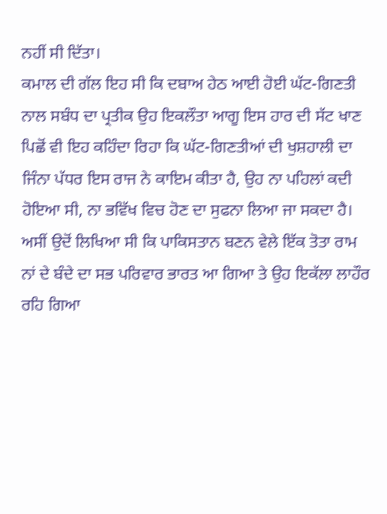ਨਹੀਂ ਸੀ ਦਿੱਤਾ।
ਕਮਾਲ ਦੀ ਗੱਲ ਇਹ ਸੀ ਕਿ ਦਬਾਅ ਹੇਠ ਆਈ ਹੋਈ ਘੱਟ-ਗਿਣਤੀ ਨਾਲ ਸਬੰਧ ਦਾ ਪ੍ਰਤੀਕ ਉਹ ਇਕਲੌਤਾ ਆਗੂ ਇਸ ਹਾਰ ਦੀ ਸੱਟ ਖਾਣ ਪਿਛੋਂ ਵੀ ਇਹ ਕਹਿੰਦਾ ਰਿਹਾ ਕਿ ਘੱਟ-ਗਿਣਤੀਆਂ ਦੀ ਖੁਸ਼ਹਾਲੀ ਦਾ ਜਿੰਨਾ ਪੱਧਰ ਇਸ ਰਾਜ ਨੇ ਕਾਇਮ ਕੀਤਾ ਹੈ, ਉਹ ਨਾ ਪਹਿਲਾਂ ਕਦੀ ਹੋਇਆ ਸੀ, ਨਾ ਭਵਿੱਖ ਵਿਚ ਹੋਣ ਦਾ ਸੁਫਨਾ ਲਿਆ ਜਾ ਸਕਦਾ ਹੈ। ਅਸੀਂ ਉਦੋਂ ਲਿਖਿਆ ਸੀ ਕਿ ਪਾਕਿਸਤਾਨ ਬਣਨ ਵੇਲੇ ਇੱਕ ਤੋਤਾ ਰਾਮ ਨਾਂ ਦੇ ਬੰਦੇ ਦਾ ਸਭ ਪਰਿਵਾਰ ਭਾਰਤ ਆ ਗਿਆ ਤੇ ਉਹ ਇਕੱਲਾ ਲਾਹੌਰ ਰਹਿ ਗਿਆ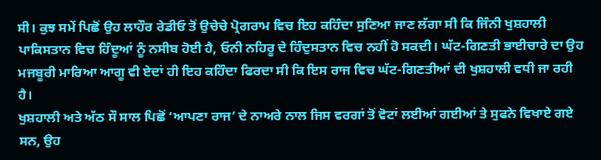ਸੀ। ਕੁਝ ਸਮੇਂ ਪਿਛੋਂ ਉਹ ਲਾਹੌਰ ਰੇਡੀਓ ਤੋਂ ਉਚੇਚੇ ਪ੍ਰੋਗਰਾਮ ਵਿਚ ਇਹ ਕਹਿੰਦਾ ਸੁਣਿਆ ਜਾਣ ਲੱਗਾ ਸੀ ਕਿ ਜਿੰਨੀ ਖੁਸ਼ਹਾਲੀ ਪਾਕਿਸਤਾਨ ਵਿਚ ਹਿੰਦੂਆਂ ਨੂੰ ਨਸੀਬ ਹੋਈ ਹੈ, ਓਨੀ ਨਹਿਰੂ ਦੇ ਹਿੰਦੁਸਤਾਨ ਵਿਚ ਨਹੀਂ ਹੋ ਸਕਦੀ। ਘੱਟ-ਗਿਣਤੀ ਭਾਈਚਾਰੇ ਦਾ ਉਹ ਮਜਬੂਰੀ ਮਾਰਿਆ ਆਗੂ ਵੀ ਏਦਾਂ ਹੀ ਇਹ ਕਹਿੰਦਾ ਫਿਰਦਾ ਸੀ ਕਿ ਇਸ ਰਾਜ ਵਿਚ ਘੱਟ-ਗਿਣਤੀਆਂ ਦੀ ਖੁਸ਼ਹਾਲੀ ਵਧੀ ਜਾ ਰਹੀ ਹੈ।
ਖੁਸ਼ਹਾਲੀ ਅਤੇ ਅੱਠ ਸੌ ਸਾਲ ਪਿਛੋਂ ‘ਆਪਣਾ ਰਾਜ’ ਦੇ ਨਾਅਰੇ ਨਾਲ ਜਿਸ ਵਰਗਾਂ ਤੋਂ ਵੋਟਾਂ ਲਈਆਂ ਗਈਆਂ ਤੇ ਸੁਫਨੇ ਵਿਖਾਏ ਗਏ ਸਨ, ਉਹ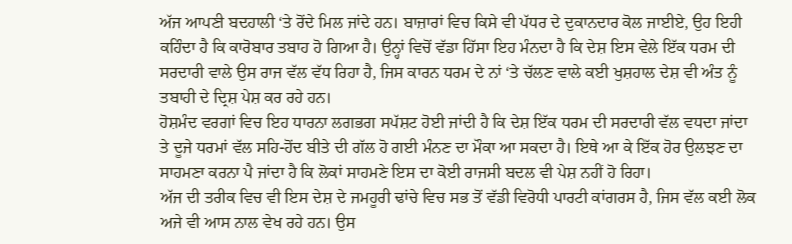ਅੱਜ ਆਪਣੀ ਬਦਹਾਲੀ ‘ਤੇ ਰੋਂਦੇ ਮਿਲ ਜਾਂਦੇ ਹਨ। ਬਾਜ਼ਾਰਾਂ ਵਿਚ ਕਿਸੇ ਵੀ ਪੱਧਰ ਦੇ ਦੁਕਾਨਦਾਰ ਕੋਲ ਜਾਈਏ, ਉਹ ਇਹੀ ਕਹਿੰਦਾ ਹੈ ਕਿ ਕਾਰੋਬਾਰ ਤਬਾਹ ਹੋ ਗਿਆ ਹੈ। ਉਨ੍ਹਾਂ ਵਿਚੋਂ ਵੱਡਾ ਹਿੱਸਾ ਇਹ ਮੰਨਦਾ ਹੈ ਕਿ ਦੇਸ਼ ਇਸ ਵੇਲੇ ਇੱਕ ਧਰਮ ਦੀ ਸਰਦਾਰੀ ਵਾਲੇ ਉਸ ਰਾਜ ਵੱਲ ਵੱਧ ਰਿਹਾ ਹੈ, ਜਿਸ ਕਾਰਨ ਧਰਮ ਦੇ ਨਾਂ ‘ਤੇ ਚੱਲਣ ਵਾਲੇ ਕਈ ਖੁਸ਼ਹਾਲ ਦੇਸ਼ ਵੀ ਅੰਤ ਨੂੰ ਤਬਾਹੀ ਦੇ ਦ੍ਰਿਸ਼ ਪੇਸ਼ ਕਰ ਰਹੇ ਹਨ।
ਹੋਸ਼ਮੰਦ ਵਰਗਾਂ ਵਿਚ ਇਹ ਧਾਰਨਾ ਲਗਭਗ ਸਪੱਸ਼ਟ ਹੋਈ ਜਾਂਦੀ ਹੈ ਕਿ ਦੇਸ਼ ਇੱਕ ਧਰਮ ਦੀ ਸਰਦਾਰੀ ਵੱਲ ਵਧਦਾ ਜਾਂਦਾ ਤੇ ਦੂਜੇ ਧਰਮਾਂ ਵੱਲ ਸਹਿ-ਹੋਂਦ ਬੀਤੇ ਦੀ ਗੱਲ ਹੋ ਗਈ ਮੰਨਣ ਦਾ ਮੌਕਾ ਆ ਸਕਦਾ ਹੈ। ਇਥੇ ਆ ਕੇ ਇੱਕ ਹੋਰ ਉਲਝਣ ਦਾ ਸਾਹਮਣਾ ਕਰਨਾ ਪੈ ਜਾਂਦਾ ਹੈ ਕਿ ਲੋਕਾਂ ਸਾਹਮਣੇ ਇਸ ਦਾ ਕੋਈ ਰਾਜਸੀ ਬਦਲ ਵੀ ਪੇਸ਼ ਨਹੀਂ ਹੋ ਰਿਹਾ।
ਅੱਜ ਦੀ ਤਰੀਕ ਵਿਚ ਵੀ ਇਸ ਦੇਸ਼ ਦੇ ਜਮਹੂਰੀ ਢਾਂਚੇ ਵਿਚ ਸਭ ਤੋਂ ਵੱਡੀ ਵਿਰੋਧੀ ਪਾਰਟੀ ਕਾਂਗਰਸ ਹੈ, ਜਿਸ ਵੱਲ ਕਈ ਲੋਕ ਅਜੇ ਵੀ ਆਸ ਨਾਲ ਵੇਖ ਰਹੇ ਹਨ। ਉਸ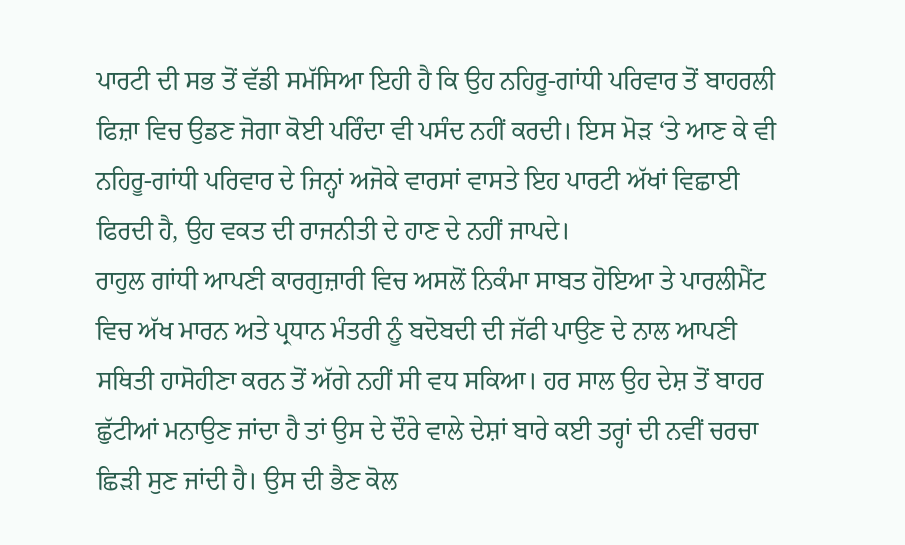ਪਾਰਟੀ ਦੀ ਸਭ ਤੋਂ ਵੱਡੀ ਸਮੱਸਿਆ ਇਹੀ ਹੈ ਕਿ ਉਹ ਨਹਿਰੂ-ਗਾਂਧੀ ਪਰਿਵਾਰ ਤੋਂ ਬਾਹਰਲੀ ਫਿਜ਼ਾ ਵਿਚ ਉਡਣ ਜੋਗਾ ਕੋਈ ਪਰਿੰਦਾ ਵੀ ਪਸੰਦ ਨਹੀਂ ਕਰਦੀ। ਇਸ ਮੋੜ ‘ਤੇ ਆਣ ਕੇ ਵੀ ਨਹਿਰੂ-ਗਾਂਧੀ ਪਰਿਵਾਰ ਦੇ ਜਿਨ੍ਹਾਂ ਅਜੋਕੇ ਵਾਰਸਾਂ ਵਾਸਤੇ ਇਹ ਪਾਰਟੀ ਅੱਖਾਂ ਵਿਛਾਈ ਫਿਰਦੀ ਹੈ, ਉਹ ਵਕਤ ਦੀ ਰਾਜਨੀਤੀ ਦੇ ਹਾਣ ਦੇ ਨਹੀਂ ਜਾਪਦੇ।
ਰਾਹੁਲ ਗਾਂਧੀ ਆਪਣੀ ਕਾਰਗੁਜ਼ਾਰੀ ਵਿਚ ਅਸਲੋਂ ਨਿਕੰਮਾ ਸਾਬਤ ਹੋਇਆ ਤੇ ਪਾਰਲੀਮੈਂਟ ਵਿਚ ਅੱਖ ਮਾਰਨ ਅਤੇ ਪ੍ਰਧਾਨ ਮੰਤਰੀ ਨੂੰ ਬਦੋਬਦੀ ਦੀ ਜੱਫੀ ਪਾਉਣ ਦੇ ਨਾਲ ਆਪਣੀ ਸਥਿਤੀ ਹਾਸੋਹੀਣਾ ਕਰਨ ਤੋਂ ਅੱਗੇ ਨਹੀਂ ਸੀ ਵਧ ਸਕਿਆ। ਹਰ ਸਾਲ ਉਹ ਦੇਸ਼ ਤੋਂ ਬਾਹਰ ਛੁੱਟੀਆਂ ਮਨਾਉਣ ਜਾਂਦਾ ਹੈ ਤਾਂ ਉਸ ਦੇ ਦੌਰੇ ਵਾਲੇ ਦੇਸ਼ਾਂ ਬਾਰੇ ਕਈ ਤਰ੍ਹਾਂ ਦੀ ਨਵੀਂ ਚਰਚਾ ਛਿੜੀ ਸੁਣ ਜਾਂਦੀ ਹੈ। ਉਸ ਦੀ ਭੈਣ ਕੋਲ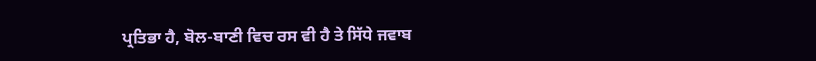ਪ੍ਰਤਿਭਾ ਹੈ, ਬੋਲ-ਬਾਣੀ ਵਿਚ ਰਸ ਵੀ ਹੈ ਤੇ ਸਿੱਧੇ ਜਵਾਬ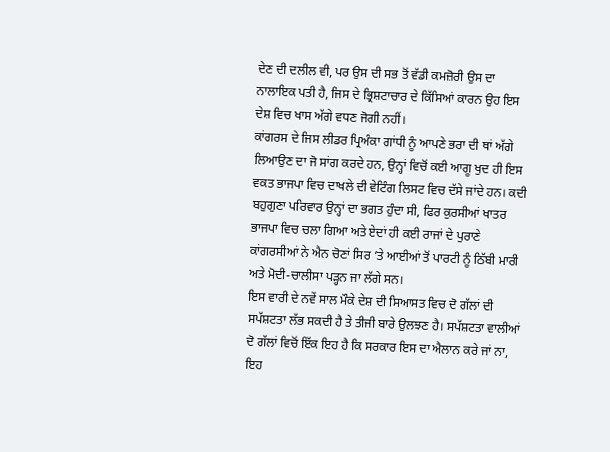ਦੇਣ ਦੀ ਦਲੀਲ ਵੀ, ਪਰ ਉਸ ਦੀ ਸਭ ਤੋਂ ਵੱਡੀ ਕਮਜ਼ੋਰੀ ਉਸ ਦਾ ਨਾਲਾਇਕ ਪਤੀ ਹੈ, ਜਿਸ ਦੇ ਭ੍ਰਿਸ਼ਟਾਚਾਰ ਦੇ ਕਿੱਸਿਆਂ ਕਾਰਨ ਉਹ ਇਸ ਦੇਸ਼ ਵਿਚ ਖਾਸ ਅੱਗੇ ਵਧਣ ਜੋਗੀ ਨਹੀਂ।
ਕਾਂਗਰਸ ਦੇ ਜਿਸ ਲੀਡਰ ਪ੍ਰਿਅੰਕਾ ਗਾਂਧੀ ਨੂੰ ਆਪਣੇ ਭਰਾ ਦੀ ਥਾਂ ਅੱਗੇ ਲਿਆਉਣ ਦਾ ਜੋ ਸਾਂਗ ਕਰਦੇ ਹਨ, ਉਨ੍ਹਾਂ ਵਿਚੋਂ ਕਈ ਆਗੂ ਖੁਦ ਹੀ ਇਸ ਵਕਤ ਭਾਜਪਾ ਵਿਚ ਦਾਖਲੇ ਦੀ ਵੇਟਿੰਗ ਲਿਸਟ ਵਿਚ ਦੱਸੇ ਜਾਂਦੇ ਹਨ। ਕਦੀ ਬਹੁਗੁਣਾ ਪਰਿਵਾਰ ਉਨ੍ਹਾਂ ਦਾ ਭਗਤ ਹੁੰਦਾ ਸੀ, ਫਿਰ ਕੁਰਸੀਆਂ ਖਾਤਰ ਭਾਜਪਾ ਵਿਚ ਚਲਾ ਗਿਆ ਅਤੇ ਏਦਾਂ ਹੀ ਕਈ ਰਾਜਾਂ ਦੇ ਪੁਰਾਣੇ ਕਾਂਗਰਸੀਆਂ ਨੇ ਐਨ ਚੋਣਾਂ ਸਿਰ ‘ਤੇ ਆਈਆਂ ਤੋਂ ਪਾਰਟੀ ਨੂੰ ਠਿੱਬੀ ਮਾਰੀ ਅਤੇ ਮੋਦੀ-ਚਾਲੀਸਾ ਪੜ੍ਹਨ ਜਾ ਲੱਗੇ ਸਨ।
ਇਸ ਵਾਰੀ ਦੇ ਨਵੇਂ ਸਾਲ ਮੌਕੇ ਦੇਸ਼ ਦੀ ਸਿਆਸਤ ਵਿਚ ਦੋ ਗੱਲਾਂ ਦੀ ਸਪੱਸ਼ਟਤਾ ਲੱਭ ਸਕਦੀ ਹੈ ਤੇ ਤੀਜੀ ਬਾਰੇ ਉਲਝਣ ਹੈ। ਸਪੱਸ਼ਟਤਾ ਵਾਲੀਆਂ ਦੋ ਗੱਲਾਂ ਵਿਚੋਂ ਇੱਕ ਇਹ ਹੈ ਕਿ ਸਰਕਾਰ ਇਸ ਦਾ ਐਲਾਨ ਕਰੇ ਜਾਂ ਨਾ, ਇਹ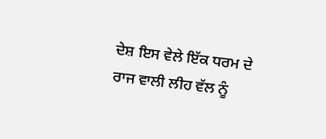ਦੇਸ਼ ਇਸ ਵੇਲੇ ਇੱਕ ਧਰਮ ਦੇ ਰਾਜ ਵਾਲੀ ਲੀਹ ਵੱਲ ਨੂੰ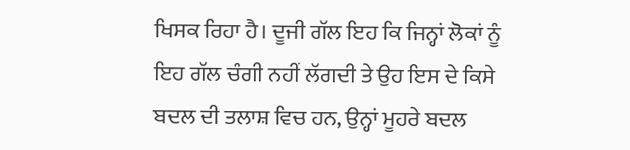ਖਿਸਕ ਰਿਹਾ ਹੈ। ਦੂਜੀ ਗੱਲ ਇਹ ਕਿ ਜਿਨ੍ਹਾਂ ਲੋਕਾਂ ਨੂੰ ਇਹ ਗੱਲ ਚੰਗੀ ਨਹੀਂ ਲੱਗਦੀ ਤੇ ਉਹ ਇਸ ਦੇ ਕਿਸੇ ਬਦਲ ਦੀ ਤਲਾਸ਼ ਵਿਚ ਹਨ, ਉਨ੍ਹਾਂ ਮੂਹਰੇ ਬਦਲ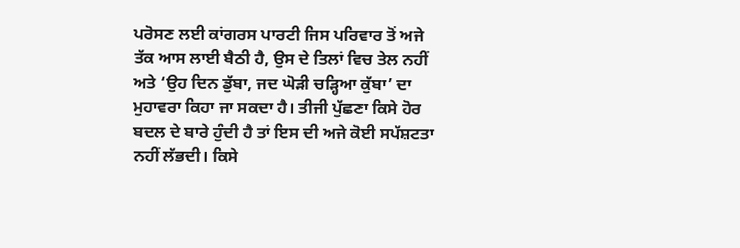ਪਰੋਸਣ ਲਈ ਕਾਂਗਰਸ ਪਾਰਟੀ ਜਿਸ ਪਰਿਵਾਰ ਤੋਂ ਅਜੇ ਤੱਕ ਆਸ ਲਾਈ ਬੈਠੀ ਹੈ, ਉਸ ਦੇ ਤਿਲਾਂ ਵਿਚ ਤੇਲ ਨਹੀਂ ਅਤੇ ‘ਉਹ ਦਿਨ ਡੁੱਬਾ, ਜਦ ਘੋੜੀ ਚੜ੍ਹਿਆ ਕੁੱਬਾ’ ਦਾ ਮੁਹਾਵਰਾ ਕਿਹਾ ਜਾ ਸਕਦਾ ਹੈ। ਤੀਜੀ ਪੁੱਛਣਾ ਕਿਸੇ ਹੋਰ ਬਦਲ ਦੇ ਬਾਰੇ ਹੁੰਦੀ ਹੈ ਤਾਂ ਇਸ ਦੀ ਅਜੇ ਕੋਈ ਸਪੱਸ਼ਟਤਾ ਨਹੀਂ ਲੱਭਦੀ। ਕਿਸੇ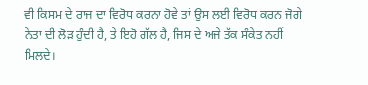ਵੀ ਕਿਸਮ ਦੇ ਰਾਜ ਦਾ ਵਿਰੋਧ ਕਰਨਾ ਹੋਵੇ ਤਾਂ ਉਸ ਲਈ ਵਿਰੋਧ ਕਰਨ ਜੋਗੇ ਨੇਤਾ ਦੀ ਲੋੜ ਹੁੰਦੀ ਹੈ, ਤੇ ਇਹੋ ਗੱਲ ਹੈ, ਜਿਸ ਦੇ ਅਜੇ ਤੱਕ ਸੰਕੇਤ ਨਹੀਂ ਮਿਲਦੇ।